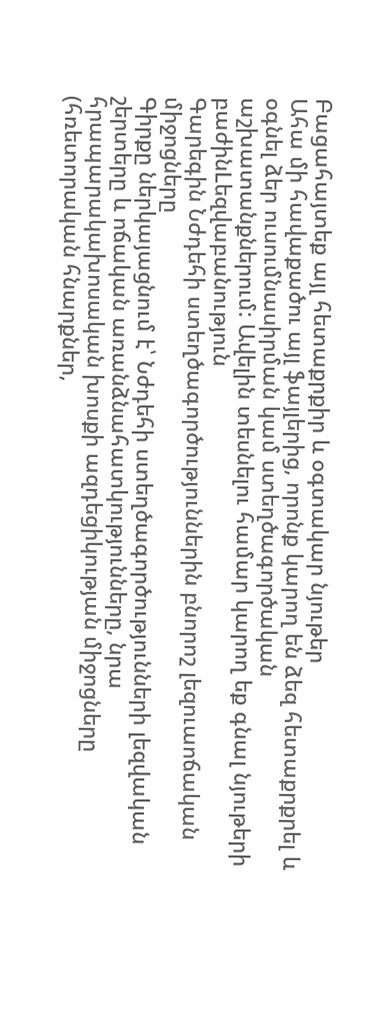Բացահայտեք այլ հետաքրքիր և օգտակար նյութեր
Ահա մի հավաքածու այլ ֆայլերից, որոնք կարող են ձեզ հետաքրքրել և օգնել ձեր ուսումնասիրման կամ ստեղծագործական աշխատանքներում: Ավելին տեսնելու համար կարող եք գնալ նյութերի բաժինLեզվաբանություն
Գարեգին Նժդեհի ստեղծագործություններին բնորոշ լեզուաոճական միջոցները
Գիրքը ներկայացնում է՝ Նժդեհի ստեղծագործությունների լեզվական շերտերը և ոճական առանձնահատկությունները, նրա հրապարակախոսական խոսքի ազդեցիկության միջոցները (հռետորական հնարքներ,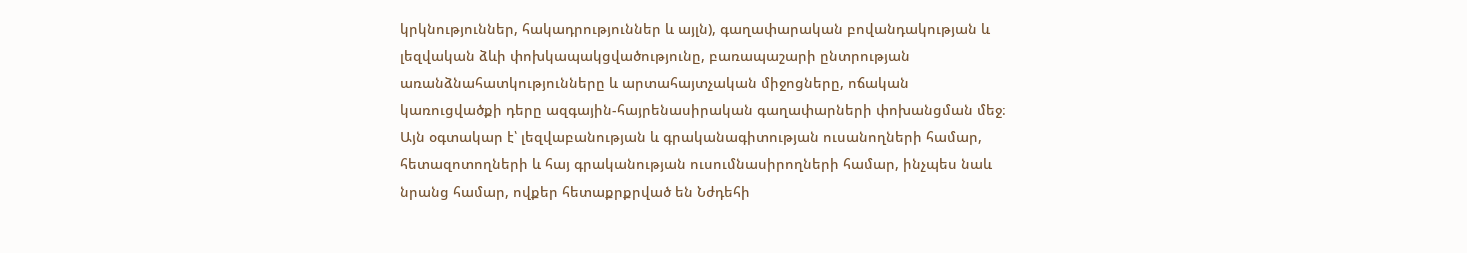կրկնություններ, հակադրություններ և այլն), գաղափարական բովանդակության և լեզվական ձևի փոխկապակցվածությունը, բառապաշարի ընտրության առանձնահատկությունները և արտահայտչական միջոցները, ոճական կառուցվածքի դերը ազգային-հայրենասիրական գաղափարների փոխանցման մեջ։ Այն օգտակար է՝ լեզվաբանության և գրականագիտության ուսանողների համար, հետազոտողների և հայ գրականության ուսումնասիրողների համար, ինչպես նաև նրանց համար, ովքեր հետաքրքրված են Նժդեհի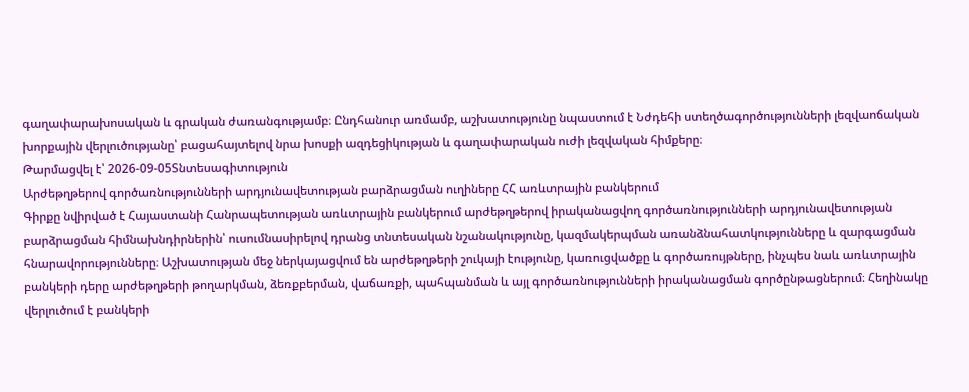գաղափարախոսական և գրական ժառանգությամբ։ Ընդհանուր առմամբ, աշխատությունը նպաստում է Նժդեհի ստեղծագործությունների լեզվաոճական խորքային վերլուծությանը՝ բացահայտելով նրա խոսքի ազդեցիկության և գաղափարական ուժի լեզվական հիմքերը։
Թարմացվել է՝ 2026-09-05Տնտեսագիտություն
Արժեթղթերով գործառնությունների արդյունավետության բարձրացման ուղիները ՀՀ առևտրային բանկերում
Գիրքը նվիրված է Հայաստանի Հանրապետության առևտրային բանկերում արժեթղթերով իրականացվող գործառնությունների արդյունավետության բարձրացման հիմնախնդիրներին՝ ուսումնասիրելով դրանց տնտեսական նշանակությունը, կազմակերպման առանձնահատկությունները և զարգացման հնարավորությունները։ Աշխատության մեջ ներկայացվում են արժեթղթերի շուկայի էությունը, կառուցվածքը և գործառույթները, ինչպես նաև առևտրային բանկերի դերը արժեթղթերի թողարկման, ձեռքբերման, վաճառքի, պահպանման և այլ գործառնությունների իրականացման գործընթացներում։ Հեղինակը վերլուծում է բանկերի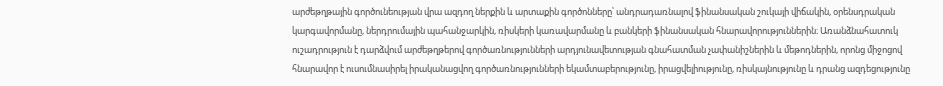արժեթղթային գործունեության վրա ազդող ներքին և արտաքին գործոնները՝ անդրադառնալով ֆինանսական շուկայի վիճակին, օրենսդրական կարգավորմանը, ներդրումային պահանջարկին, ռիսկերի կառավարմանը և բանկերի ֆինանսական հնարավորություններին։ Առանձնահատուկ ուշադրություն է դարձվում արժեթղթերով գործառնությունների արդյունավետության գնահատման չափանիշներին և մեթոդներին, որոնց միջոցով հնարավոր է ուսումնասիրել իրականացվող գործառնությունների եկամտաբերությունը, իրացվելիությունը, ռիսկայնությունը և դրանց ազդեցությունը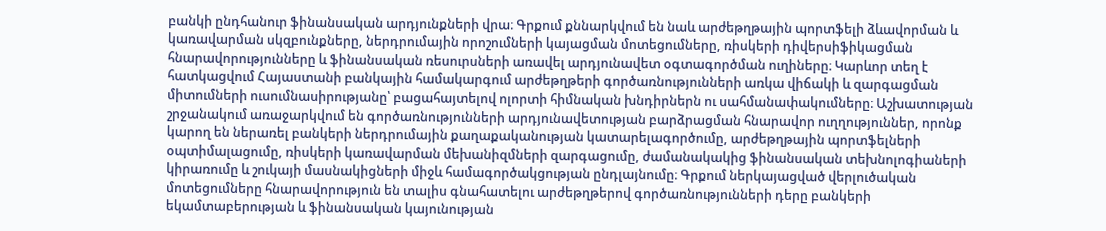բանկի ընդհանուր ֆինանսական արդյունքների վրա։ Գրքում քննարկվում են նաև արժեթղթային պորտֆելի ձևավորման և կառավարման սկզբունքները, ներդրումային որոշումների կայացման մոտեցումները, ռիսկերի դիվերսիֆիկացման հնարավորությունները և ֆինանսական ռեսուրսների առավել արդյունավետ օգտագործման ուղիները։ Կարևոր տեղ է հատկացվում Հայաստանի բանկային համակարգում արժեթղթերի գործառնությունների առկա վիճակի և զարգացման միտումների ուսումնասիրությանը՝ բացահայտելով ոլորտի հիմնական խնդիրներն ու սահմանափակումները։ Աշխատության շրջանակում առաջարկվում են գործառնությունների արդյունավետության բարձրացման հնարավոր ուղղություններ, որոնք կարող են ներառել բանկերի ներդրումային քաղաքականության կատարելագործումը, արժեթղթային պորտֆելների օպտիմալացումը, ռիսկերի կառավարման մեխանիզմների զարգացումը, ժամանակակից ֆինանսական տեխնոլոգիաների կիրառումը և շուկայի մասնակիցների միջև համագործակցության ընդլայնումը։ Գրքում ներկայացված վերլուծական մոտեցումները հնարավորություն են տալիս գնահատելու արժեթղթերով գործառնությունների դերը բանկերի եկամտաբերության և ֆինանսական կայունության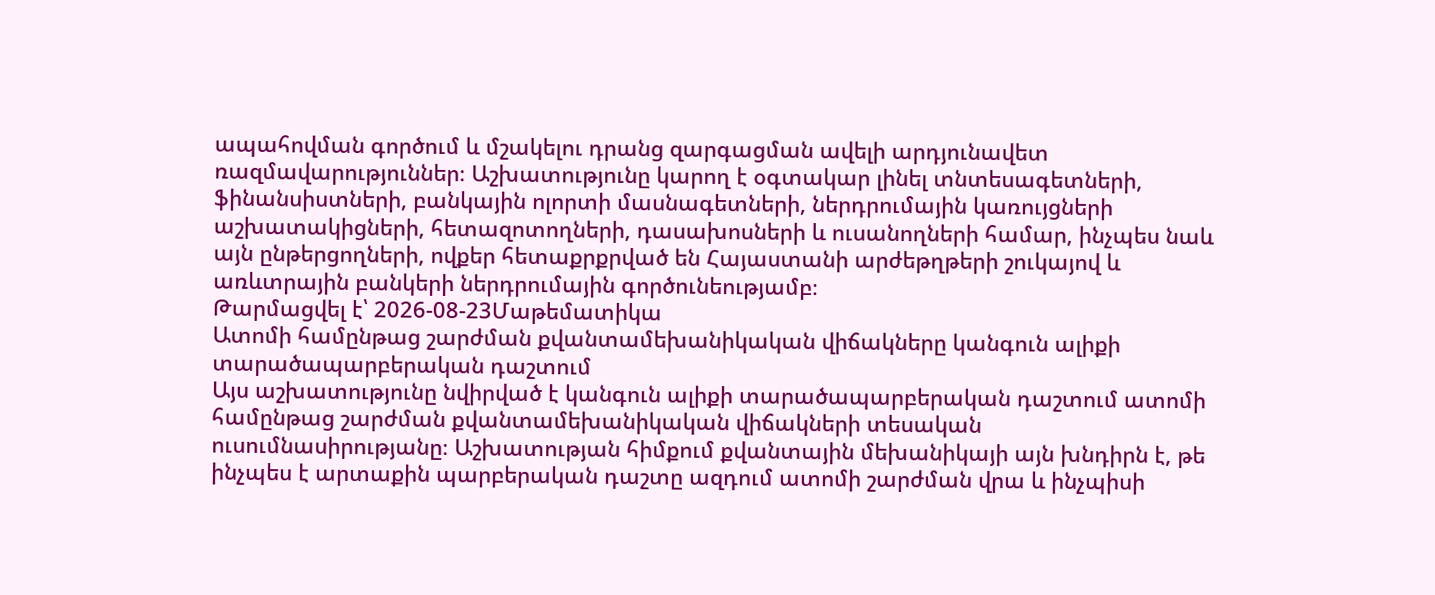ապահովման գործում և մշակելու դրանց զարգացման ավելի արդյունավետ ռազմավարություններ։ Աշխատությունը կարող է օգտակար լինել տնտեսագետների, ֆինանսիստների, բանկային ոլորտի մասնագետների, ներդրումային կառույցների աշխատակիցների, հետազոտողների, դասախոսների և ուսանողների համար, ինչպես նաև այն ընթերցողների, ովքեր հետաքրքրված են Հայաստանի արժեթղթերի շուկայով և առևտրային բանկերի ներդրումային գործունեությամբ։
Թարմացվել է՝ 2026-08-23Մաթեմատիկա
Ատոմի համընթաց շարժման քվանտամեխանիկական վիճակները կանգուն ալիքի տարածապարբերական դաշտում
Այս աշխատությունը նվիրված է կանգուն ալիքի տարածապարբերական դաշտում ատոմի համընթաց շարժման քվանտամեխանիկական վիճակների տեսական ուսումնասիրությանը։ Աշխատության հիմքում քվանտային մեխանիկայի այն խնդիրն է, թե ինչպես է արտաքին պարբերական դաշտը ազդում ատոմի շարժման վրա և ինչպիսի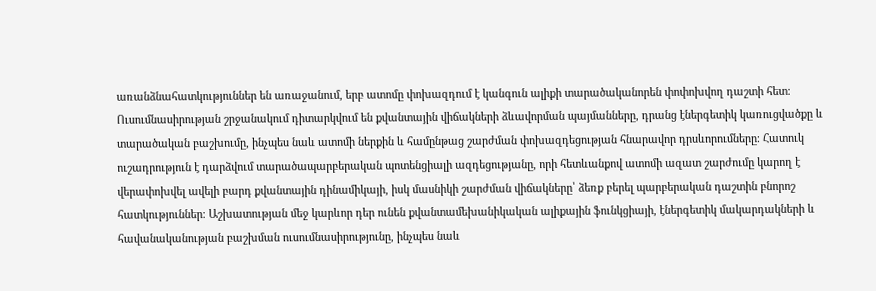առանձնահատկություններ են առաջանում, երբ ատոմը փոխազդում է կանգուն ալիքի տարածականորեն փոփոխվող դաշտի հետ։ Ուսումնասիրության շրջանակում դիտարկվում են քվանտային վիճակների ձևավորման պայմանները, դրանց էներգետիկ կառուցվածքը և տարածական բաշխումը, ինչպես նաև ատոմի ներքին և համընթաց շարժման փոխազդեցության հնարավոր դրսևորումները։ Հատուկ ուշադրություն է դարձվում տարածապարբերական պոտենցիալի ազդեցությանը, որի հետևանքով ատոմի ազատ շարժումը կարող է վերափոխվել ավելի բարդ քվանտային դինամիկայի, իսկ մասնիկի շարժման վիճակները՝ ձեռք բերել պարբերական դաշտին բնորոշ հատկություններ։ Աշխատության մեջ կարևոր դեր ունեն քվանտամեխանիկական ալիքային ֆունկցիայի, էներգետիկ մակարդակների և հավանականության բաշխման ուսումնասիրությունը, ինչպես նաև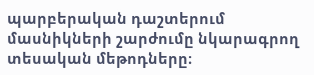պարբերական դաշտերում մասնիկների շարժումը նկարագրող տեսական մեթոդները։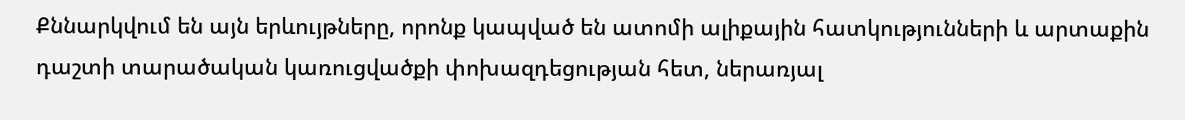Քննարկվում են այն երևույթները, որոնք կապված են ատոմի ալիքային հատկությունների և արտաքին դաշտի տարածական կառուցվածքի փոխազդեցության հետ, ներառյալ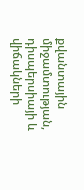քվանտային միջամտության, դիսպերսիայի և վիճակների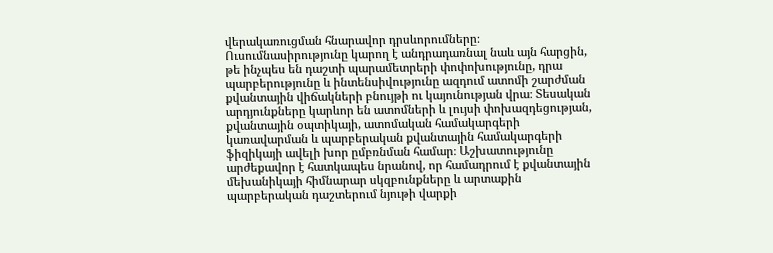վերակառուցման հնարավոր դրսևորումները։ Ուսումնասիրությունը կարող է անդրադառնալ նաև այն հարցին, թե ինչպես են դաշտի պարամետրերի փոփոխությունը, դրա պարբերությունը և ինտենսիվությունը ազդում ատոմի շարժման քվանտային վիճակների բնույթի ու կայունության վրա։ Տեսական արդյունքները կարևոր են ատոմների և լույսի փոխազդեցության, քվանտային օպտիկայի, ատոմական համակարգերի կառավարման և պարբերական քվանտային համակարգերի ֆիզիկայի ավելի խոր ըմբռնման համար։ Աշխատությունը արժեքավոր է հատկապես նրանով, որ համադրում է քվանտային մեխանիկայի հիմնարար սկզբունքները և արտաքին պարբերական դաշտերում նյութի վարքի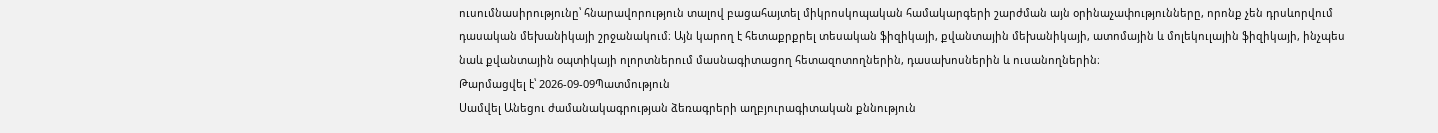ուսումնասիրությունը՝ հնարավորություն տալով բացահայտել միկրոսկոպական համակարգերի շարժման այն օրինաչափությունները, որոնք չեն դրսևորվում դասական մեխանիկայի շրջանակում։ Այն կարող է հետաքրքրել տեսական ֆիզիկայի, քվանտային մեխանիկայի, ատոմային և մոլեկուլային ֆիզիկայի, ինչպես նաև քվանտային օպտիկայի ոլորտներում մասնագիտացող հետազոտողներին, դասախոսներին և ուսանողներին։
Թարմացվել է՝ 2026-09-09Պատմություն
Սամվել Անեցու ժամանակագրության ձեռագրերի աղբյուրագիտական քննություն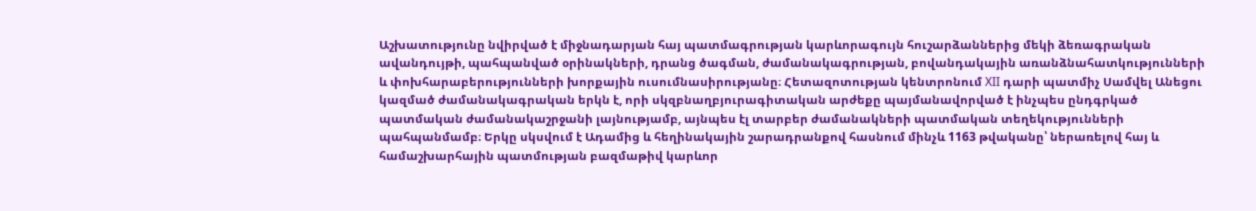Աշխատությունը նվիրված է միջնադարյան հայ պատմագրության կարևորագույն հուշարձաններից մեկի ձեռագրական ավանդույթի, պահպանված օրինակների, դրանց ծագման, ժամանակագրության, բովանդակային առանձնահատկությունների և փոխհարաբերությունների խորքային ուսումնասիրությանը։ Հետազոտության կենտրոնում XII դարի պատմիչ Սամվել Անեցու կազմած ժամանակագրական երկն է, որի սկզբնաղբյուրագիտական արժեքը պայմանավորված է ինչպես ընդգրկած պատմական ժամանակաշրջանի լայնությամբ, այնպես էլ տարբեր ժամանակների պատմական տեղեկությունների պահպանմամբ։ Երկը սկսվում է Ադամից և հեղինակային շարադրանքով հասնում մինչև 1163 թվականը՝ ներառելով հայ և համաշխարհային պատմության բազմաթիվ կարևոր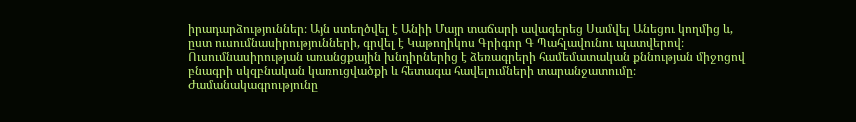իրադարձություններ։ Այն ստեղծվել է Անիի Մայր տաճարի ավագերեց Սամվել Անեցու կողմից և, ըստ ուսումնասիրությունների, գրվել է Կաթողիկոս Գրիգոր Գ Պահլավունու պատվերով։ Ուսումնասիրության առանցքային խնդիրներից է ձեռագրերի համեմատական քննության միջոցով բնագրի սկզբնական կառուցվածքի և հետագա հավելումների տարանջատումը։ Ժամանակագրությունը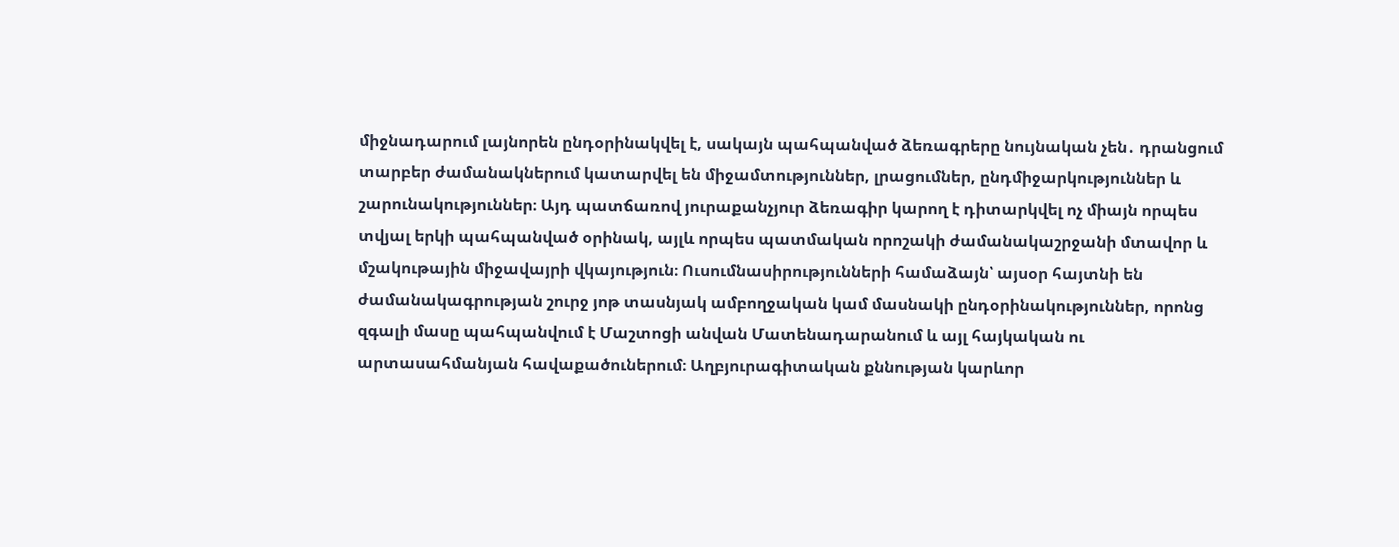միջնադարում լայնորեն ընդօրինակվել է, սակայն պահպանված ձեռագրերը նույնական չեն․ դրանցում տարբեր ժամանակներում կատարվել են միջամտություններ, լրացումներ, ընդմիջարկություններ և շարունակություններ։ Այդ պատճառով յուրաքանչյուր ձեռագիր կարող է դիտարկվել ոչ միայն որպես տվյալ երկի պահպանված օրինակ, այլև որպես պատմական որոշակի ժամանակաշրջանի մտավոր և մշակութային միջավայրի վկայություն։ Ուսումնասիրությունների համաձայն՝ այսօր հայտնի են ժամանակագրության շուրջ յոթ տասնյակ ամբողջական կամ մասնակի ընդօրինակություններ, որոնց զգալի մասը պահպանվում է Մաշտոցի անվան Մատենադարանում և այլ հայկական ու արտասահմանյան հավաքածուներում։ Աղբյուրագիտական քննության կարևոր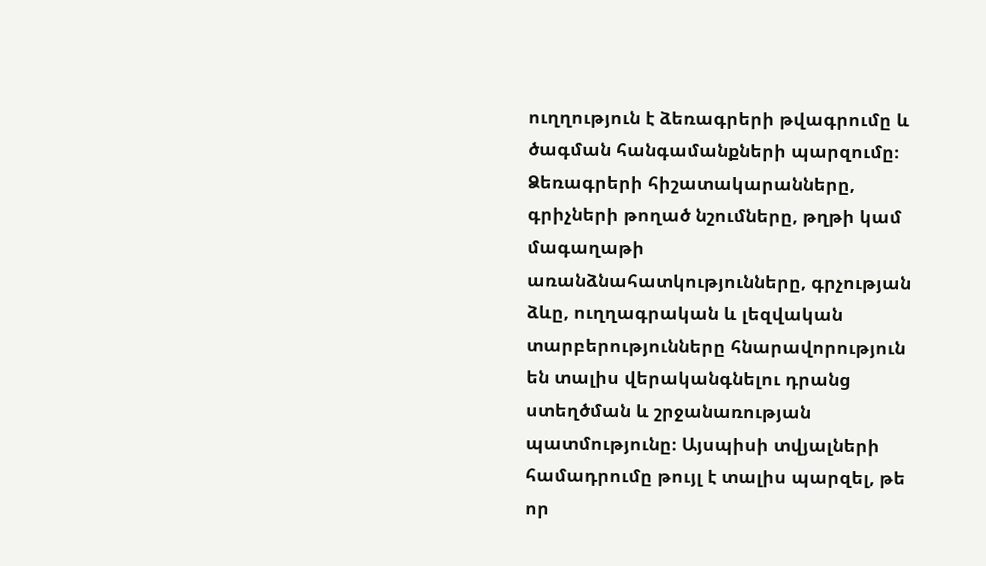ուղղություն է ձեռագրերի թվագրումը և ծագման հանգամանքների պարզումը։ Ձեռագրերի հիշատակարանները, գրիչների թողած նշումները, թղթի կամ մագաղաթի առանձնահատկությունները, գրչության ձևը, ուղղագրական և լեզվական տարբերությունները հնարավորություն են տալիս վերականգնելու դրանց ստեղծման և շրջանառության պատմությունը։ Այսպիսի տվյալների համադրումը թույլ է տալիս պարզել, թե որ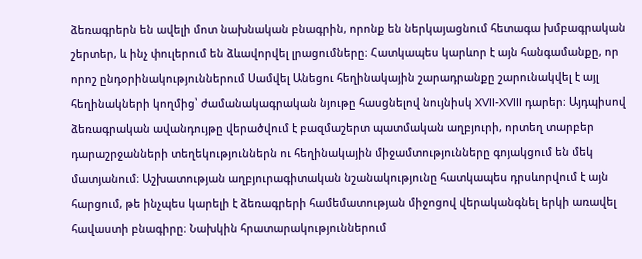ձեռագրերն են ավելի մոտ նախնական բնագրին, որոնք են ներկայացնում հետագա խմբագրական շերտեր, և ինչ փուլերում են ձևավորվել լրացումները։ Հատկապես կարևոր է այն հանգամանքը, որ որոշ ընդօրինակություններում Սամվել Անեցու հեղինակային շարադրանքը շարունակվել է այլ հեղինակների կողմից՝ ժամանակագրական նյութը հասցնելով նույնիսկ XVII-XVIII դարեր։ Այդպիսով ձեռագրական ավանդույթը վերածվում է բազմաշերտ պատմական աղբյուրի, որտեղ տարբեր դարաշրջանների տեղեկություններն ու հեղինակային միջամտությունները գոյակցում են մեկ մատյանում։ Աշխատության աղբյուրագիտական նշանակությունը հատկապես դրսևորվում է այն հարցում, թե ինչպես կարելի է ձեռագրերի համեմատության միջոցով վերականգնել երկի առավել հավաստի բնագիրը։ Նախկին հրատարակություններում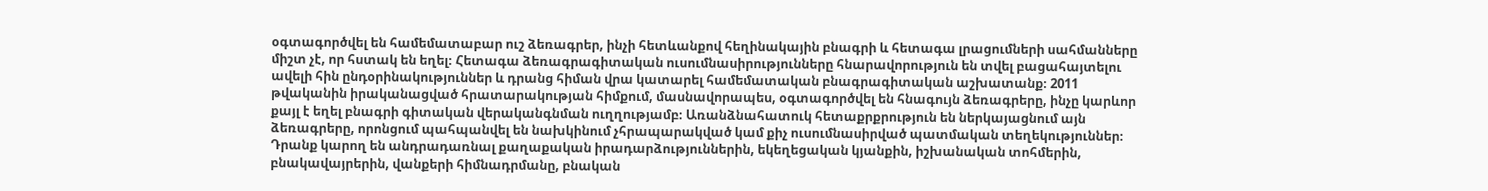օգտագործվել են համեմատաբար ուշ ձեռագրեր, ինչի հետևանքով հեղինակային բնագրի և հետագա լրացումների սահմանները միշտ չէ, որ հստակ են եղել։ Հետագա ձեռագրագիտական ուսումնասիրությունները հնարավորություն են տվել բացահայտելու ավելի հին ընդօրինակություններ և դրանց հիման վրա կատարել համեմատական բնագրագիտական աշխատանք։ 2011 թվականին իրականացված հրատարակության հիմքում, մասնավորապես, օգտագործվել են հնագույն ձեռագրերը, ինչը կարևոր քայլ է եղել բնագրի գիտական վերականգնման ուղղությամբ։ Առանձնահատուկ հետաքրքրություն են ներկայացնում այն ձեռագրերը, որոնցում պահպանվել են նախկինում չհրապարակված կամ քիչ ուսումնասիրված պատմական տեղեկություններ։ Դրանք կարող են անդրադառնալ քաղաքական իրադարձություններին, եկեղեցական կյանքին, իշխանական տոհմերին, բնակավայրերին, վանքերի հիմնադրմանը, բնական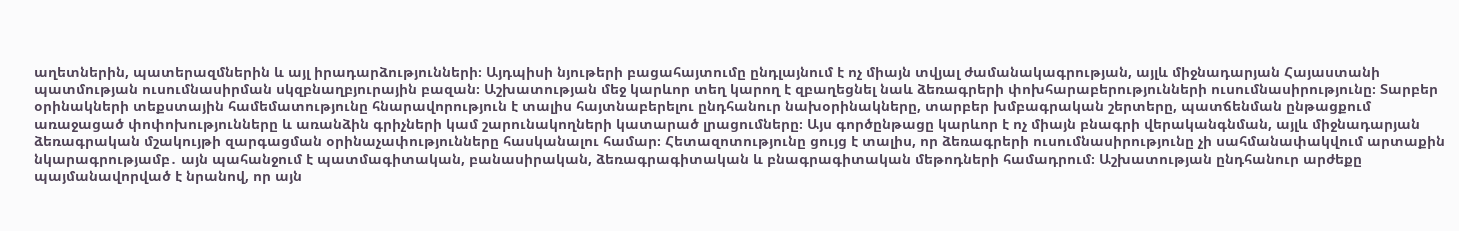աղետներին, պատերազմներին և այլ իրադարձությունների։ Այդպիսի նյութերի բացահայտումը ընդլայնում է ոչ միայն տվյալ ժամանակագրության, այլև միջնադարյան Հայաստանի պատմության ուսումնասիրման սկզբնաղբյուրային բազան։ Աշխատության մեջ կարևոր տեղ կարող է զբաղեցնել նաև ձեռագրերի փոխհարաբերությունների ուսումնասիրությունը։ Տարբեր օրինակների տեքստային համեմատությունը հնարավորություն է տալիս հայտնաբերելու ընդհանուր նախօրինակները, տարբեր խմբագրական շերտերը, պատճենման ընթացքում առաջացած փոփոխությունները և առանձին գրիչների կամ շարունակողների կատարած լրացումները։ Այս գործընթացը կարևոր է ոչ միայն բնագրի վերականգնման, այլև միջնադարյան ձեռագրական մշակույթի զարգացման օրինաչափությունները հասկանալու համար։ Հետազոտությունը ցույց է տալիս, որ ձեռագրերի ուսումնասիրությունը չի սահմանափակվում արտաքին նկարագրությամբ․ այն պահանջում է պատմագիտական, բանասիրական, ձեռագրագիտական և բնագրագիտական մեթոդների համադրում։ Աշխատության ընդհանուր արժեքը պայմանավորված է նրանով, որ այն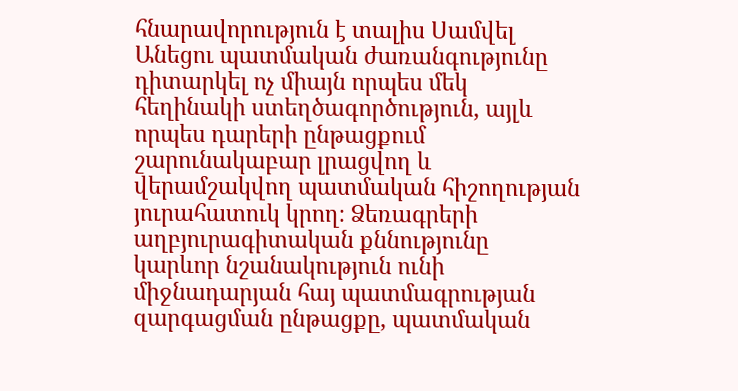հնարավորություն է տալիս Սամվել Անեցու պատմական ժառանգությունը դիտարկել ոչ միայն որպես մեկ հեղինակի ստեղծագործություն, այլև որպես դարերի ընթացքում շարունակաբար լրացվող և վերամշակվող պատմական հիշողության յուրահատուկ կրող։ Ձեռագրերի աղբյուրագիտական քննությունը կարևոր նշանակություն ունի միջնադարյան հայ պատմագրության զարգացման ընթացքը, պատմական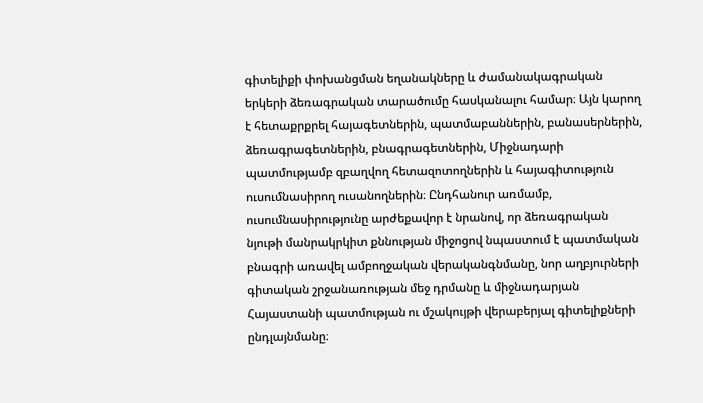գիտելիքի փոխանցման եղանակները և ժամանակագրական երկերի ձեռագրական տարածումը հասկանալու համար։ Այն կարող է հետաքրքրել հայագետներին, պատմաբաններին, բանասերներին, ձեռագրագետներին, բնագրագետներին, Միջնադարի պատմությամբ զբաղվող հետազոտողներին և հայագիտություն ուսումնասիրող ուսանողներին։ Ընդհանուր առմամբ, ուսումնասիրությունը արժեքավոր է նրանով, որ ձեռագրական նյութի մանրակրկիտ քննության միջոցով նպաստում է պատմական բնագրի առավել ամբողջական վերականգնմանը, նոր աղբյուրների գիտական շրջանառության մեջ դրմանը և միջնադարյան Հայաստանի պատմության ու մշակույթի վերաբերյալ գիտելիքների ընդլայնմանը։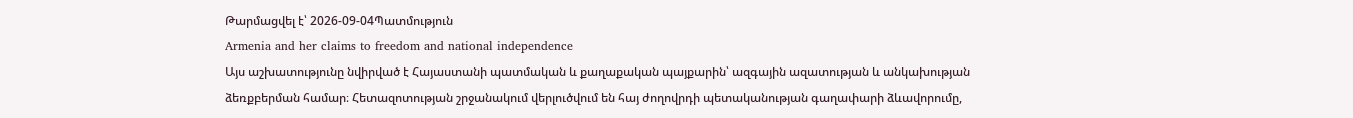Թարմացվել է՝ 2026-09-04Պատմություն
Armenia and her claims to freedom and national independence
Այս աշխատությունը նվիրված է Հայաստանի պատմական և քաղաքական պայքարին՝ ազգային ազատության և անկախության ձեռքբերման համար։ Հետազոտության շրջանակում վերլուծվում են հայ ժողովրդի պետականության գաղափարի ձևավորումը,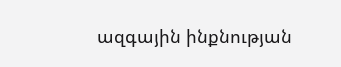ազգային ինքնության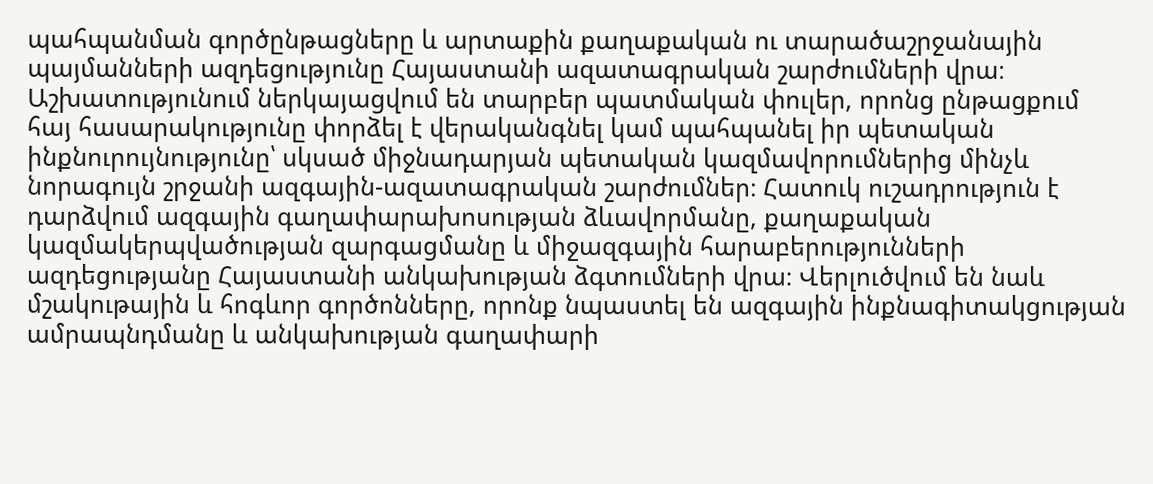պահպանման գործընթացները և արտաքին քաղաքական ու տարածաշրջանային պայմանների ազդեցությունը Հայաստանի ազատագրական շարժումների վրա։ Աշխատությունում ներկայացվում են տարբեր պատմական փուլեր, որոնց ընթացքում հայ հասարակությունը փորձել է վերականգնել կամ պահպանել իր պետական ինքնուրույնությունը՝ սկսած միջնադարյան պետական կազմավորումներից մինչև նորագույն շրջանի ազգային-ազատագրական շարժումներ։ Հատուկ ուշադրություն է դարձվում ազգային գաղափարախոսության ձևավորմանը, քաղաքական կազմակերպվածության զարգացմանը և միջազգային հարաբերությունների ազդեցությանը Հայաստանի անկախության ձգտումների վրա։ Վերլուծվում են նաև մշակութային և հոգևոր գործոնները, որոնք նպաստել են ազգային ինքնագիտակցության ամրապնդմանը և անկախության գաղափարի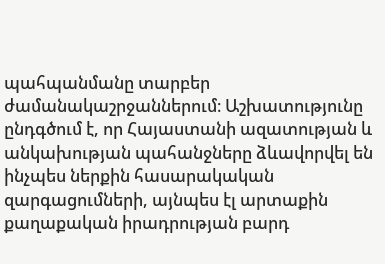պահպանմանը տարբեր ժամանակաշրջաններում։ Աշխատությունը ընդգծում է, որ Հայաստանի ազատության և անկախության պահանջները ձևավորվել են ինչպես ներքին հասարակական զարգացումների, այնպես էլ արտաքին քաղաքական իրադրության բարդ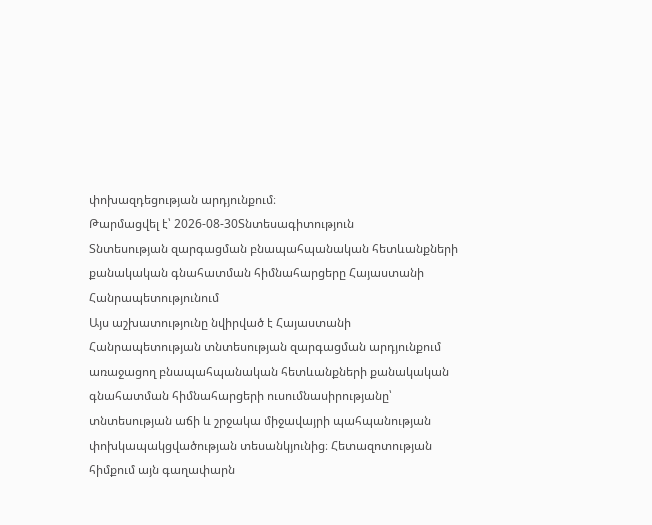փոխազդեցության արդյունքում։
Թարմացվել է՝ 2026-08-30Տնտեսագիտություն
Տնտեսության զարգացման բնապահպանական հետևանքների քանակական գնահատման հիմնահարցերը Հայաստանի Հանրապետությունում
Այս աշխատությունը նվիրված է Հայաստանի Հանրապետության տնտեսության զարգացման արդյունքում առաջացող բնապահպանական հետևանքների քանակական գնահատման հիմնահարցերի ուսումնասիրությանը՝ տնտեսության աճի և շրջակա միջավայրի պահպանության փոխկապակցվածության տեսանկյունից։ Հետազոտության հիմքում այն գաղափարն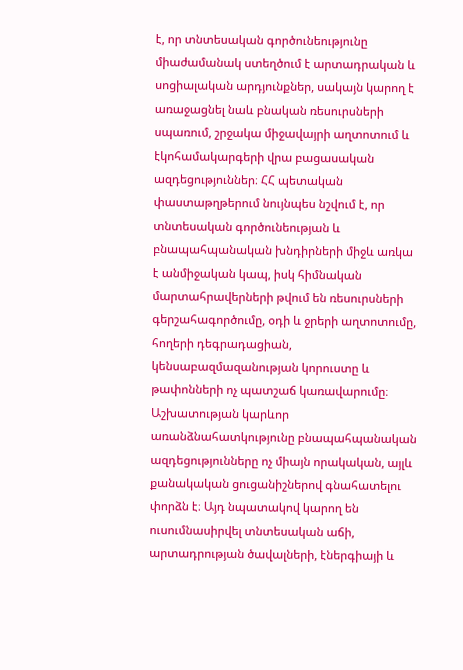է, որ տնտեսական գործունեությունը միաժամանակ ստեղծում է արտադրական և սոցիալական արդյունքներ, սակայն կարող է առաջացնել նաև բնական ռեսուրսների սպառում, շրջակա միջավայրի աղտոտում և էկոհամակարգերի վրա բացասական ազդեցություններ։ ՀՀ պետական փաստաթղթերում նույնպես նշվում է, որ տնտեսական գործունեության և բնապահպանական խնդիրների միջև առկա է անմիջական կապ, իսկ հիմնական մարտահրավերների թվում են ռեսուրսների գերշահագործումը, օդի և ջրերի աղտոտումը, հողերի դեգրադացիան, կենսաբազմազանության կորուստը և թափոնների ոչ պատշաճ կառավարումը։ Աշխատության կարևոր առանձնահատկությունը բնապահպանական ազդեցությունները ոչ միայն որակական, այլև քանակական ցուցանիշներով գնահատելու փորձն է։ Այդ նպատակով կարող են ուսումնասիրվել տնտեսական աճի, արտադրության ծավալների, էներգիայի և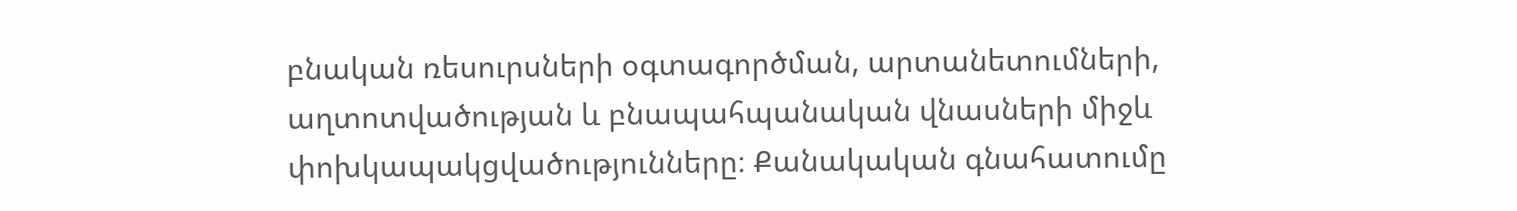բնական ռեսուրսների օգտագործման, արտանետումների, աղտոտվածության և բնապահպանական վնասների միջև փոխկապակցվածությունները։ Քանակական գնահատումը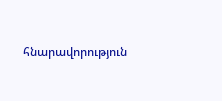հնարավորություն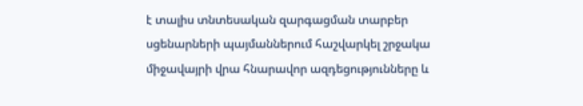է տալիս տնտեսական զարգացման տարբեր սցենարների պայմաններում հաշվարկել շրջակա միջավայրի վրա հնարավոր ազդեցությունները և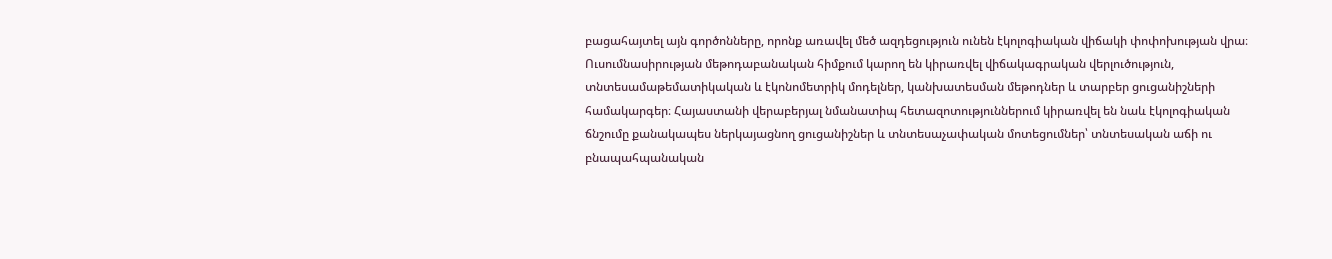բացահայտել այն գործոնները, որոնք առավել մեծ ազդեցություն ունեն էկոլոգիական վիճակի փոփոխության վրա։ Ուսումնասիրության մեթոդաբանական հիմքում կարող են կիրառվել վիճակագրական վերլուծություն, տնտեսամաթեմատիկական և էկոնոմետրիկ մոդելներ, կանխատեսման մեթոդներ և տարբեր ցուցանիշների համակարգեր։ Հայաստանի վերաբերյալ նմանատիպ հետազոտություններում կիրառվել են նաև էկոլոգիական ճնշումը քանակապես ներկայացնող ցուցանիշներ և տնտեսաչափական մոտեցումներ՝ տնտեսական աճի ու բնապահպանական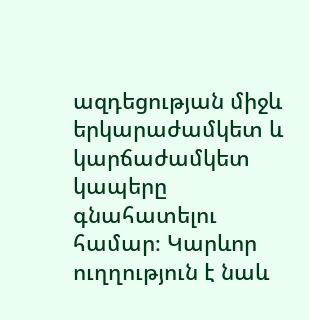ազդեցության միջև երկարաժամկետ և կարճաժամկետ կապերը գնահատելու համար։ Կարևոր ուղղություն է նաև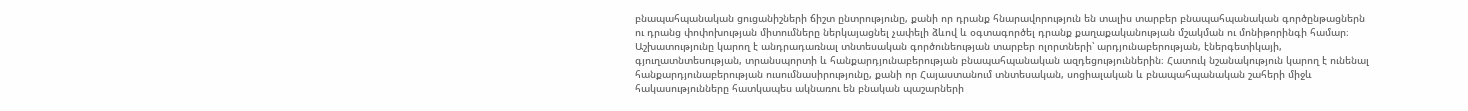բնապահպանական ցուցանիշների ճիշտ ընտրությունը, քանի որ դրանք հնարավորություն են տալիս տարբեր բնապահպանական գործընթացներն ու դրանց փոփոխության միտումները ներկայացնել չափելի ձևով և օգտագործել դրանք քաղաքականության մշակման ու մոնիթորինգի համար։ Աշխատությունը կարող է անդրադառնալ տնտեսական գործունեության տարբեր ոլորտների՝ արդյունաբերության, էներգետիկայի, գյուղատնտեսության, տրանսպորտի և հանքարդյունաբերության բնապահպանական ազդեցություններին։ Հատուկ նշանակություն կարող է ունենալ հանքարդյունաբերության ուսումնասիրությունը, քանի որ Հայաստանում տնտեսական, սոցիալական և բնապահպանական շահերի միջև հակասությունները հատկապես ակնառու են բնական պաշարների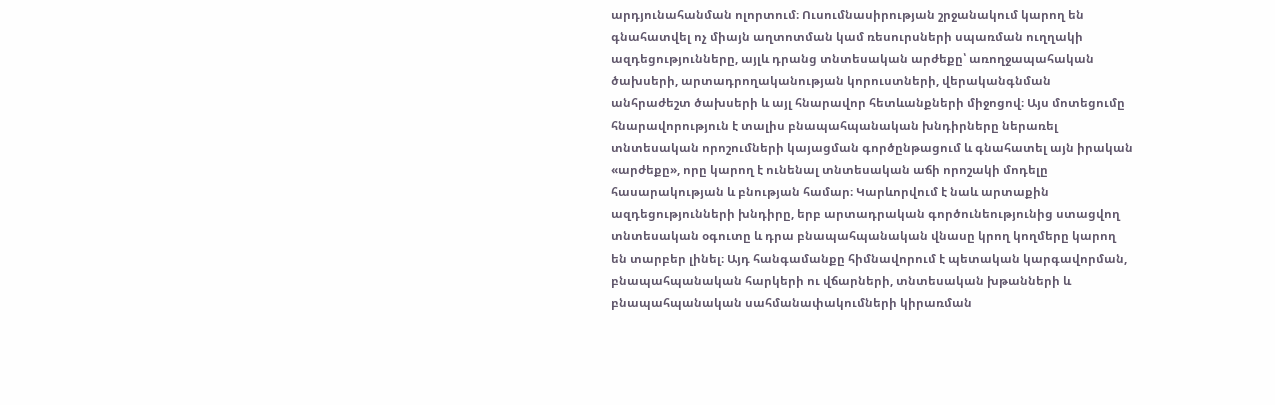արդյունահանման ոլորտում։ Ուսումնասիրության շրջանակում կարող են գնահատվել ոչ միայն աղտոտման կամ ռեսուրսների սպառման ուղղակի ազդեցությունները, այլև դրանց տնտեսական արժեքը՝ առողջապահական ծախսերի, արտադրողականության կորուստների, վերականգնման անհրաժեշտ ծախսերի և այլ հնարավոր հետևանքների միջոցով։ Այս մոտեցումը հնարավորություն է տալիս բնապահպանական խնդիրները ներառել տնտեսական որոշումների կայացման գործընթացում և գնահատել այն իրական «արժեքը», որը կարող է ունենալ տնտեսական աճի որոշակի մոդելը հասարակության և բնության համար։ Կարևորվում է նաև արտաքին ազդեցությունների խնդիրը, երբ արտադրական գործունեությունից ստացվող տնտեսական օգուտը և դրա բնապահպանական վնասը կրող կողմերը կարող են տարբեր լինել։ Այդ հանգամանքը հիմնավորում է պետական կարգավորման, բնապահպանական հարկերի ու վճարների, տնտեսական խթանների և բնապահպանական սահմանափակումների կիրառման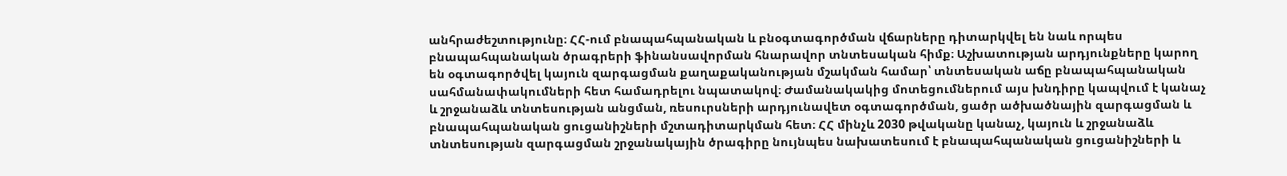անհրաժեշտությունը։ ՀՀ-ում բնապահպանական և բնօգտագործման վճարները դիտարկվել են նաև որպես բնապահպանական ծրագրերի ֆինանսավորման հնարավոր տնտեսական հիմք։ Աշխատության արդյունքները կարող են օգտագործվել կայուն զարգացման քաղաքականության մշակման համար՝ տնտեսական աճը բնապահպանական սահմանափակումների հետ համադրելու նպատակով։ Ժամանակակից մոտեցումներում այս խնդիրը կապվում է կանաչ և շրջանաձև տնտեսության անցման, ռեսուրսների արդյունավետ օգտագործման, ցածր ածխածնային զարգացման և բնապահպանական ցուցանիշների մշտադիտարկման հետ։ ՀՀ մինչև 2030 թվականը կանաչ, կայուն և շրջանաձև տնտեսության զարգացման շրջանակային ծրագիրը նույնպես նախատեսում է բնապահպանական ցուցանիշների և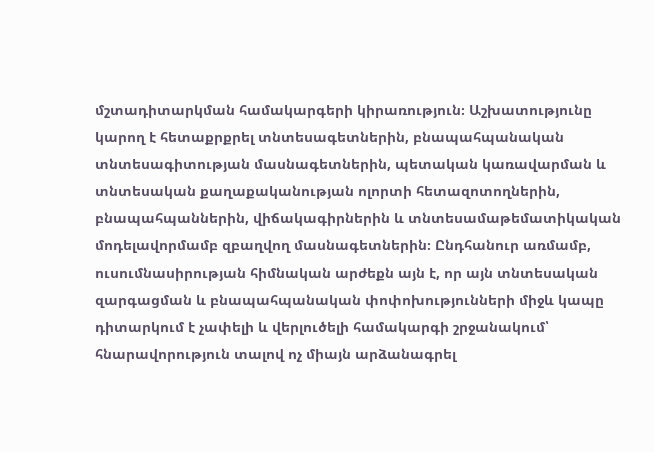մշտադիտարկման համակարգերի կիրառություն։ Աշխատությունը կարող է հետաքրքրել տնտեսագետներին, բնապահպանական տնտեսագիտության մասնագետներին, պետական կառավարման և տնտեսական քաղաքականության ոլորտի հետազոտողներին, բնապահպաններին, վիճակագիրներին և տնտեսամաթեմատիկական մոդելավորմամբ զբաղվող մասնագետներին։ Ընդհանուր առմամբ, ուսումնասիրության հիմնական արժեքն այն է, որ այն տնտեսական զարգացման և բնապահպանական փոփոխությունների միջև կապը դիտարկում է չափելի և վերլուծելի համակարգի շրջանակում՝ հնարավորություն տալով ոչ միայն արձանագրել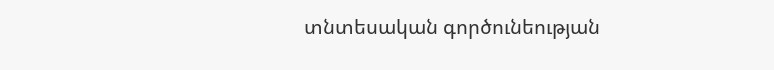տնտեսական գործունեության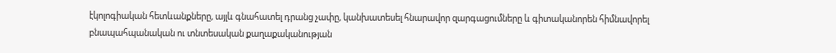էկոլոգիական հետևանքները, այլև գնահատել դրանց չափը, կանխատեսել հնարավոր զարգացումները և գիտականորեն հիմնավորել բնապահպանական ու տնտեսական քաղաքականության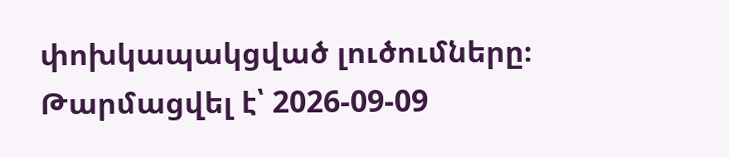փոխկապակցված լուծումները։
Թարմացվել է՝ 2026-09-09